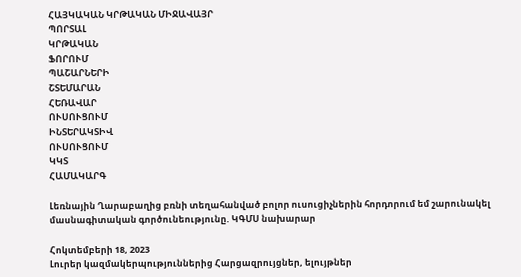ՀԱՅԿԱԿԱՆ ԿՐԹԱԿԱՆ ՄԻՋԱՎԱՅՐ
ՊՈՐՏԱԼ
ԿՐԹԱԿԱՆ
ՖՈՐՈՒՄ
ՊԱՇԱՐՆԵՐԻ
ՇՏԵՄԱՐԱՆ
ՀԵՌԱՎԱՐ
ՈՒՍՈՒՑՈՒՄ
ԻՆՏԵՐԱԿՏԻՎ
ՈՒՍՈՒՑՈՒՄ
ԿԿՏ
ՀԱՄԱԿԱՐԳ

Լեռնային Ղարաբաղից բռնի տեղահանված բոլոր ուսուցիչներին հորդորում եմ շարունակել մասնագիտական գործունեությունը. ԿԳՄՍ նախարար

Հոկտեմբերի 18, 2023
Լուրեր կազմակերպություններից Հարցազրույցներ, ելույթներ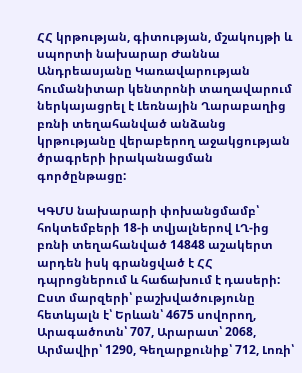ՀՀ կրթության, գիտության, մշակույթի և սպորտի նախարար Ժաննա Անդրեասյանը Կառավարության հումանիտար կենտրոնի տաղավարում ներկայացրել է Լեռնային Ղարաբաղից բռնի տեղահանված անձանց կրթությանը վերաբերող աջակցության ծրագրերի իրականացման գործընթացը:

ԿԳՄՍ նախարարի փոխանցմամբ՝ հոկտեմբերի 18-ի տվյալներով ԼՂ-ից բռնի տեղահանված 14848 աշակերտ արդեն իսկ գրանցված է ՀՀ դպրոցներում և հաճախում է դասերի: Ըստ մարզերի՝ բաշխվածությունը հետևյալն է՝ Երևան՝ 4675 սովորող, Արագածոտն՝ 707, Արարատ՝ 2068, Արմավիր՝ 1290, Գեղարքունիք՝ 712, Լոռի՝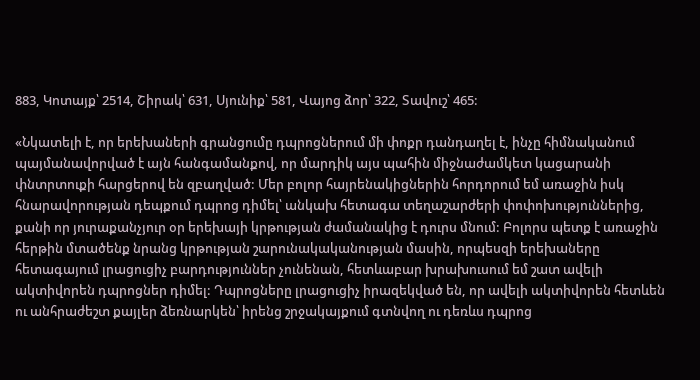883, Կոտայք՝ 2514, Շիրակ՝ 631, Սյունիք՝ 581, Վայոց ձոր՝ 322, Տավուշ՝ 465:

«Նկատելի է, որ երեխաների գրանցումը դպրոցներում մի փոքր դանդաղել է, ինչը հիմնականում պայմանավորված է այն հանգամանքով, որ մարդիկ այս պահին միջնաժամկետ կացարանի փնտրտուքի հարցերով են զբաղված: Մեր բոլոր հայրենակիցներին հորդորում եմ առաջին իսկ հնարավորության դեպքում դպրոց դիմել՝ անկախ հետագա տեղաշարժերի փոփոխություններից, քանի որ յուրաքանչյուր օր երեխայի կրթության ժամանակից է դուրս մնում: Բոլորս պետք է առաջին հերթին մտածենք նրանց կրթության շարունակականության մասին, որպեսզի երեխաները հետագայում լրացուցիչ բարդություններ չունենան, հետևաբար խրախուսում եմ շատ ավելի ակտիվորեն դպրոցներ դիմել: Դպրոցները լրացուցիչ իրազեկված են, որ ավելի ակտիվորեն հետևեն ու անհրաժեշտ քայլեր ձեռնարկեն՝ իրենց շրջակայքում գտնվող ու դեռևս դպրոց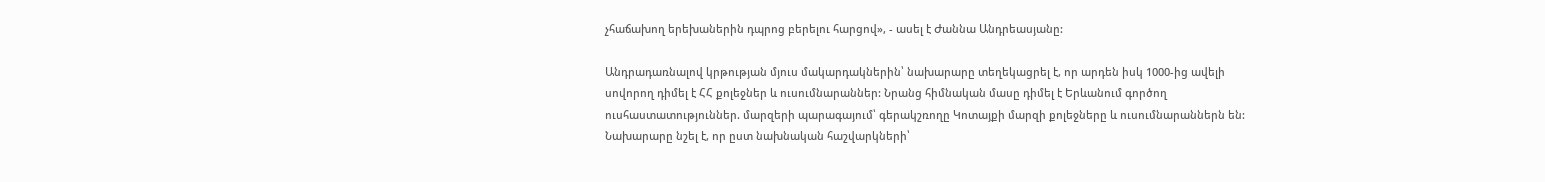չհաճախող երեխաներին դպրոց բերելու հարցով», - ասել է Ժաննա Անդրեասյանը:

Անդրադառնալով կրթության մյուս մակարդակներին՝ նախարարը տեղեկացրել է, որ արդեն իսկ 1000-ից ավելի սովորող դիմել է ՀՀ քոլեջներ և ուսումնարաններ: Նրանց հիմնական մասը դիմել է Երևանում գործող ուսհաստատություններ. մարզերի պարագայում՝ գերակշռողը Կոտայքի մարզի քոլեջները և ուսումնարաններն են: Նախարարը նշել է, որ ըստ նախնական հաշվարկների՝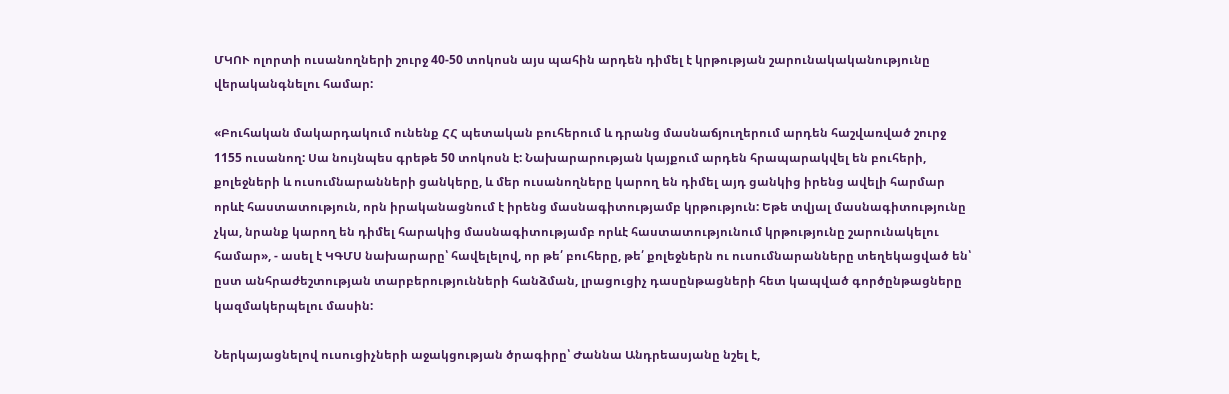ՄԿՈՒ ոլորտի ուսանողների շուրջ 40-50 տոկոսն այս պահին արդեն դիմել է կրթության շարունակականությունը վերականգնելու համար:

«Բուհական մակարդակում ունենք ՀՀ պետական բուհերում և դրանց մասնաճյուղերում արդեն հաշվառված շուրջ 1155 ուսանող: Սա նույնպես գրեթե 50 տոկոսն է: Նախարարության կայքում արդեն հրապարակվել են բուհերի, քոլեջների և ուսումնարանների ցանկերը, և մեր ուսանողները կարող են դիմել այդ ցանկից իրենց ավելի հարմար որևէ հաստատություն, որն իրականացնում է իրենց մասնագիտությամբ կրթություն: Եթե տվյալ մասնագիտությունը չկա, նրանք կարող են դիմել հարակից մասնագիտությամբ որևէ հաստատությունում կրթությունը շարունակելու համար», - ասել է ԿԳՄՍ նախարարը՝ հավելելով, որ թե՛ բուհերը, թե՛ քոլեջներն ու ուսումնարանները տեղեկացված են՝ ըստ անհրաժեշտության տարբերությունների հանձման, լրացուցիչ դասընթացների հետ կապված գործընթացները կազմակերպելու մասին:

Ներկայացնելով ուսուցիչների աջակցության ծրագիրը՝ Ժաննա Անդրեասյանը նշել է,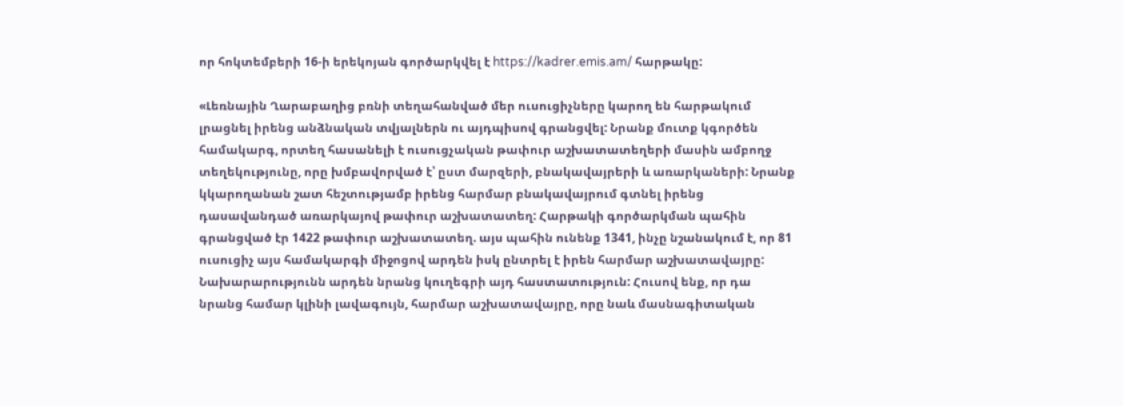որ հոկտեմբերի 16-ի երեկոյան գործարկվել է https://kadrer.emis.am/ հարթակը:

«Լեռնային Ղարաբաղից բռնի տեղահանված մեր ուսուցիչները կարող են հարթակում լրացնել իրենց անձնական տվյալներն ու այդպիսով գրանցվել: Նրանք մուտք կգործեն համակարգ, որտեղ հասանելի է ուսուցչական թափուր աշխատատեղերի մասին ամբողջ տեղեկությունը, որը խմբավորված է՝ ըստ մարզերի, բնակավայրերի և առարկաների: Նրանք կկարողանան շատ հեշտությամբ իրենց հարմար բնակավայրում գտնել իրենց դասավանդած առարկայով թափուր աշխատատեղ: Հարթակի գործարկման պահին գրանցված էր 1422 թափուր աշխատատեղ. այս պահին ունենք 1341, ինչը նշանակում է, որ 81 ուսուցիչ այս համակարգի միջոցով արդեն իսկ ընտրել է իրեն հարմար աշխատավայրը: Նախարարությունն արդեն նրանց կուղեգրի այդ հաստատություն: Հուսով ենք, որ դա նրանց համար կլինի լավագույն, հարմար աշխատավայրը, որը նաև մասնագիտական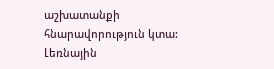աշխատանքի հնարավորություն կտա: Լեռնային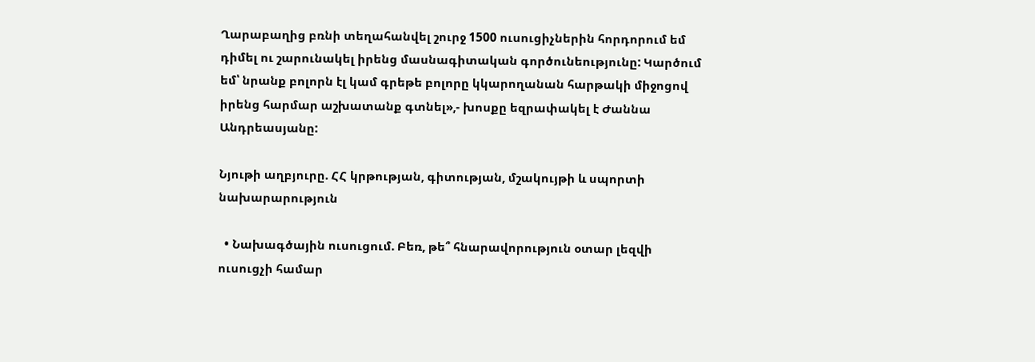Ղարաբաղից բռնի տեղահանվել շուրջ 1500 ուսուցիչներին հորդորում եմ դիմել ու շարունակել իրենց մասնագիտական գործունեությունը: Կարծում եմ՝ նրանք բոլորն էլ կամ գրեթե բոլորը կկարողանան հարթակի միջոցով իրենց հարմար աշխատանք գտնել»,- խոսքը եզրափակել է Ժաննա Անդրեասյանը:

Նյութի աղբյուրը. ՀՀ կրթության, գիտության, մշակույթի և սպորտի նախարարություն

  • Նախագծային ուսուցում. Բեռ, թե՞ հնարավորություն օտար լեզվի ուսուցչի համար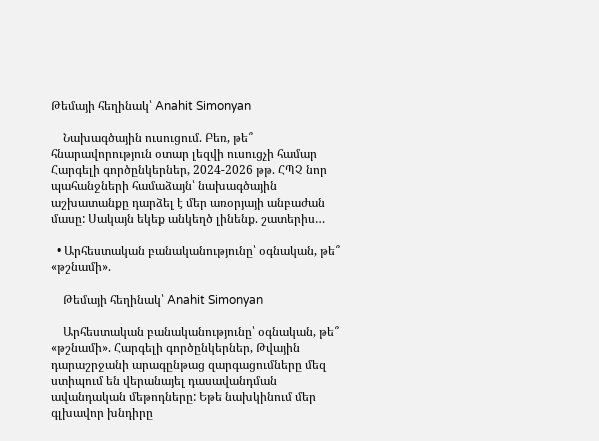Թեմայի հեղինակ՝ Anahit Simonyan

    Նախագծային ուսուցում. Բեռ, թե՞ հնարավորություն օտար լեզվի ուսուցչի համար Հարգելի գործընկերներ, 2024-2026 թթ. ՀՊՉ նոր պահանջների համաձայն՝ նախագծային աշխատանքը դարձել է մեր առօրյայի անբաժան մասը: Սակայն եկեք անկեղծ լինենք. շատերիս…

  • Արհեստական բանականությունը՝ օգնական, թե՞ «թշնամի».

    Թեմայի հեղինակ՝ Anahit Simonyan

    Արհեստական բանականությունը՝ օգնական, թե՞ «թշնամի». Հարգելի գործընկերներ, Թվային դարաշրջանի արագընթաց զարգացումները մեզ ստիպում են վերանայել դասավանդման ավանդական մեթոդները: Եթե նախկինում մեր գլխավոր խնդիրը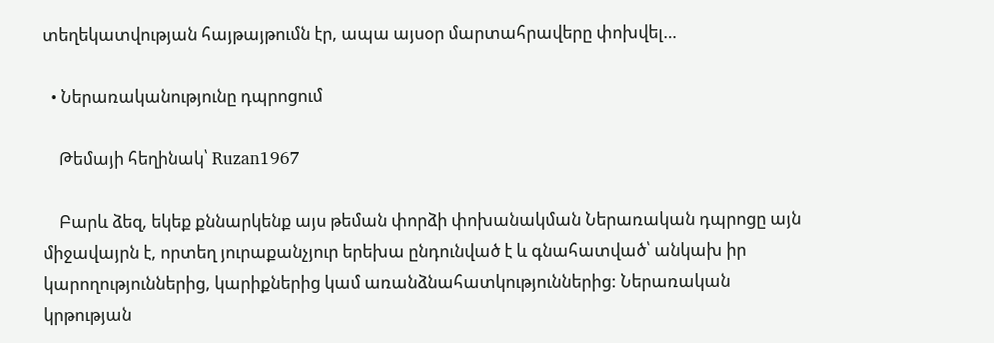տեղեկատվության հայթայթումն էր, ապա այսօր մարտահրավերը փոխվել…

  • Ներառականությունը դպրոցում

    Թեմայի հեղինակ՝ Ruzan1967

    Բարև ձեզ, եկեք քննարկենք այս թեման փորձի փոխանակման Ներառական դպրոցը այն միջավայրն է, որտեղ յուրաքանչյուր երեխա ընդունված է և գնահատված՝ անկախ իր կարողություններից, կարիքներից կամ առանձնահատկություններից: Ներառական կրթության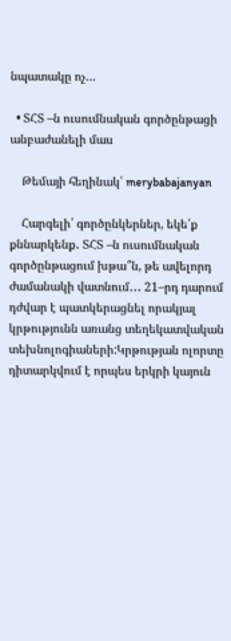նպատակը ոչ…

  • ՏՀՏ –ն ուսումնական գործընթացի անբաժանելի մաս

    Թեմայի հեղինակ՝ merybabajanyan

    Հարգելի՛ գործընկերներ, եկե՛ք քննարկենք․ ՏՀՏ –ն ուսումնական գործընթացում խթա՞ն, թե ավելորդ ժամանակի վատնում․․․ 21–րդ դարում դժվար է պատկերացնել որակյալ կրթությունն առանց տեղեկատվական տեխնոլոգիաների:Կրթության ոլորտը դիտարկվում է որպես երկրի կայուն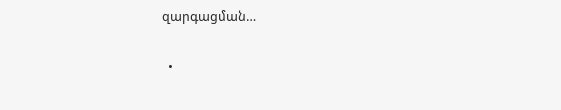զարգացման…

  •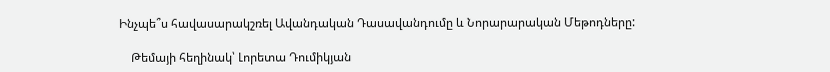Ինչպե՞ս հավասարակշռել Ավանդական Դասավանդումը և Նորարարական Մեթոդները:

    Թեմայի հեղինակ՝ Լորետա Դումիկյան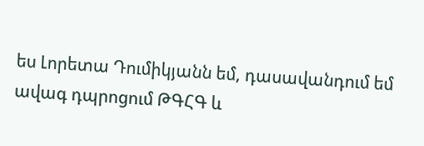ես Լորետա Դումիկյանն եմ, դասավանդում եմ ավագ դպրոցում ԹԳՀԳ և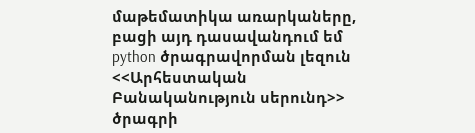մաթեմատիկա առարկաները, բացի այդ դասավանդում եմ python ծրագրավորման լեզուն <<Արհեստական Բանականություն սերունդ>> ծրագրի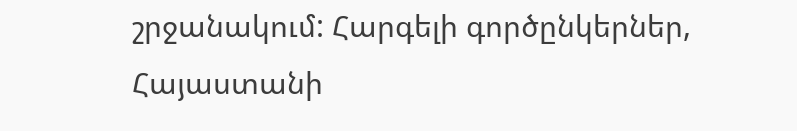շրջանակում: Հարգելի գործընկերներ, Հայաստանի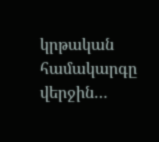կրթական համակարգը վերջին…